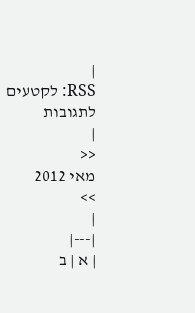|
RSS: לקטעים
לתגובות
|
<<
מאי 2012
>>
|
|---|
| א | ב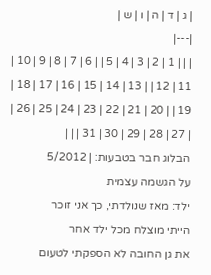| ג | ד | ה | ו | ש |
|---|
| | | 1 | 2 | 3 | 4 | 5 | | 6 | 7 | 8 | 9 | 10 | 11 | 12 | | 13 | 14 | 15 | 16 | 17 | 18 | 19 | | 20 | 21 | 22 | 23 | 24 | 25 | 26 | | 27 | 28 | 29 | 30 | 31 | | |
הבלוג חבר בטבעות: | 5/2012
על הגשמה עצמית
ילד: מאז שנולדתי, כך אני זוכר
הייתי מוצלח מכל ילד אחר
את גן החובה לא הספקתי לטעום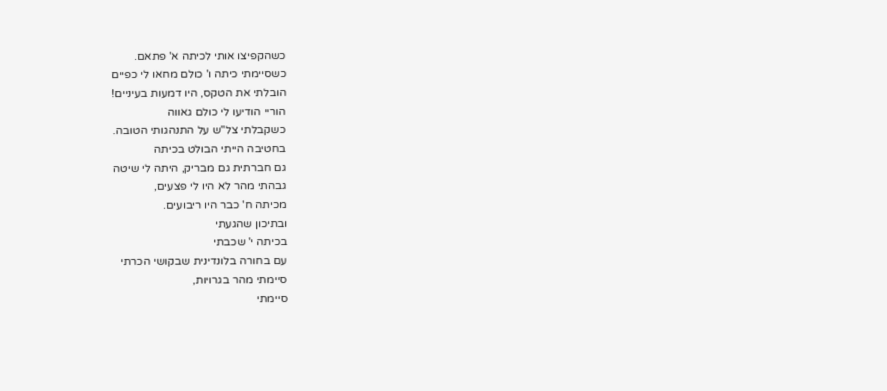כשהקפיצו אותי לכיתה א' פתאם.
כשסיימתי כיתה ו' כולם מחאו לי כפיים
הובלתי את הטקס, היו דמעות בעיניים!
הוריי הודיעו לי כולם גאווה
כשקבלתי צל"ש על התנהגותי הטובה.
בחטיבה הייתי הבולט בכיתה
גם חברתית גם מבריק, היתה לי שיטה
גבהתי מהר לא היו לי פצעים,
מכיתה ח' כבר היו ריבועים.
ובתיכון שהגעתי
בכיתה י' שכבתי
עם בחורה בלונדינית שבקושי הכרתי
סיימתי מהר בגרויות,
סיימתי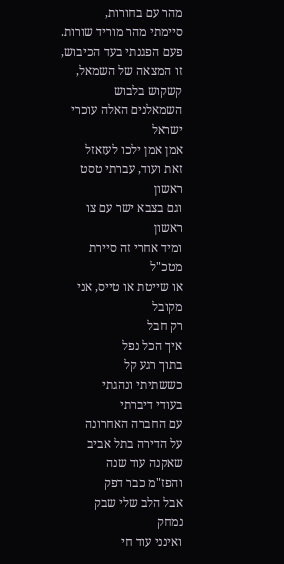מהר עם בחורות,
סיימתי מהר מוריד שורות.
פעם הפגנתי בעד הכיבוש,
זו המצאה של השמאל,
קשקוש בלבוש
השמאלנים האלה עוכרי ישראל
אמן אמן ילכו לעזאזל
זאת ועוד, עברתי טסט ראשון
וגם בצבא ישר עם צו ראשון
ומיד אחרי זה סיירת מטכ"ל
או שייטת או טייס, אני מקובל
רק חבל
איך הכל נפל
בתוך רגע קל
כששתיתי ונהגתי
בעודי דיברתי
עם החברה האחרונה
על הדירה בתל אביב
שאקנה עוד שנה
והפז"מ כבר דפק
אבל הלב שלי שבק
נמחק
ואינני עוד חי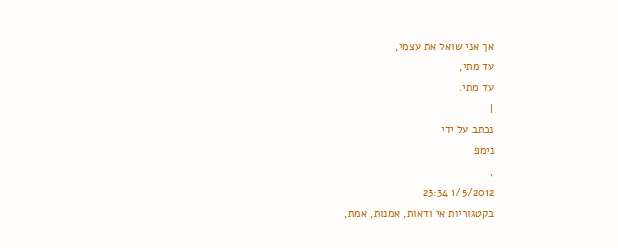אך אני שואל את עצמי,
עד מתי,
עד מתי.
|
נכתב על ידי
נימפ
,
1/5/2012 23:34
בקטגוריות אי ודאות, אמנות, אמת,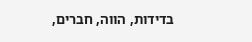בדידות, הווה, חברים,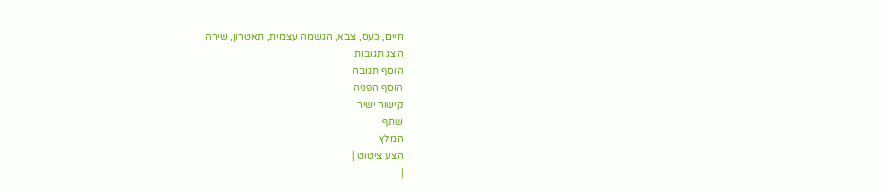חיים, כעס, צבא, הגשמה עצמית, תאטרון, שירה
הצג תגובות
הוסף תגובה
הוסף הפניה
קישור ישיר
שתף
המלץ
הצע ציטוט |
|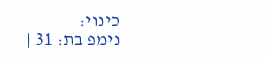כינוי:
נימפ בת: 31 |